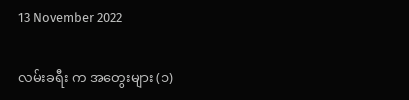13 November 2022

လမ်းခရီး က အတွေးများ (၁)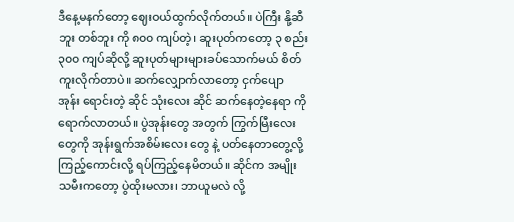ဒီနေ့မနက်တော့ ဈေးဝယ်ထွက်လိုက်တယ်။ ပဲကြီး နို့ဆီဘူး တစ်ဘူး ကို ၈၀၀ ကျပ်တဲ့၊ ဆူးပုတ်ကတော့ ၃ စည်း ၃၀၀ ကျပ်ဆိုလို့ ဆူးပုတ်များများခပ်သောက်မယ် စိတ်ကူးလိုက်တာပဲ။ ဆက်လျှောက်လာတော့ ငှက်ပျော အုန်း ရောင်းတဲ့ ဆိုင် သုံးလေး ဆိုင် ဆက်နေတဲ့နေရာ ကိုရောက်လာတယ်။ ပွဲအုန်းတွေ အတွက် ကြွက်မြီးလေး တွေကို အုန်းရွက်အစိမ်းလေး တွေ နဲ့ ပတ်နေတာတွေ့လို့ ကြည့်ကောင်းလို့ ရပ်ကြည့်နေမိတယ်။ ဆိုင်က အမျိုးသမီးကတော့ ပွဲထိုးမလား၊ ဘာယူမလဲ လို့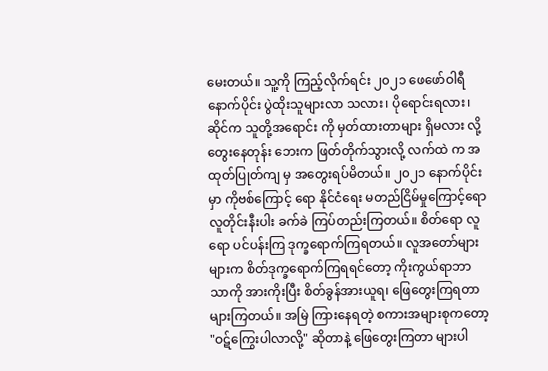မေးတယ်။ သူ့ကို ကြည့်လိုက်ရင်း ၂၀၂၁ ဖေဖော်ဝါရီ နောက်ပိုင်း ပွဲထိုးသူများလာ သလား၊ ပိုရောင်းရလား၊ ဆိုင်က သူတို့အရောင်း ကို မှတ်ထားတာများ ရှိမလား လို့ တွေးနေတုန်း ဘေးက ဖြတ်တိုက်သွားလို့ လက်ထဲ က အထုတ်ပြုတ်ကျ မှ အတွေးရပ်မိတယ်။ ၂၀၂၁ နောက်ပိုင်းမှာ ကိုဗစ်ကြောင့် ရော နိုင်ငံရေး မတည်ငြိမ်မှုကြောင့်ရော လူတိုင်းနီးပါး ခက်ခဲ ကြပ်တည်းကြတယ်။ စိတ်ရော လူရော ပင်ပန်းကြ ဒုက္ခရောက်ကြရတယ်။ လူအတော်များများက စိတ်ဒုက္ခရောက်ကြရရင်တော့ ကိုးကွယ်ရာဘာသာ‌ကို အားကိုးပြီး စိတ်ခွန်အားယူရ၊ ဖြေတွေးကြရတာများကြတယ်။ အမြဲ ကြားနေရတဲ့ စကားအများစုကတော့ "ဝဋ်ကြွေးပါလာလို့" ဆိုတာနဲ့ ဖြေတွေးကြတာ များပါ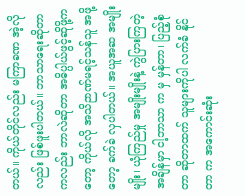တယ်။ ကိုယ်တိုင်လည်း မကြာခဏ အဲ့လိုလည်း ဖြစ်ဖူးပါတယ်။ ဘာသာရေးဆိုတာကလည်း ဘာလဲဆိုတာ အဓိပ္ပါယ်ဖွင့်ဆိုဖို့ကတော့ ကိုယ်လို အသိဉာဏ်မရင့်သန်သူ အဖို့တော့ ခက်ခဲ လှပါတယ်။ အယူအဆ အမျိုးမျိုး၊ ယုံကြည်မှု အမျိုးမျိုးနဲ့ ကွဲပြားကြတဲ့ အချိန်မှာ ငါ့ဘာသာ က မှ မှန်တာ၊ ပြည့်စုံတာ ဆိုတာထက် သူများကိုပါ လက်ခံ နိုင်တာ က အကောင်းဆုံး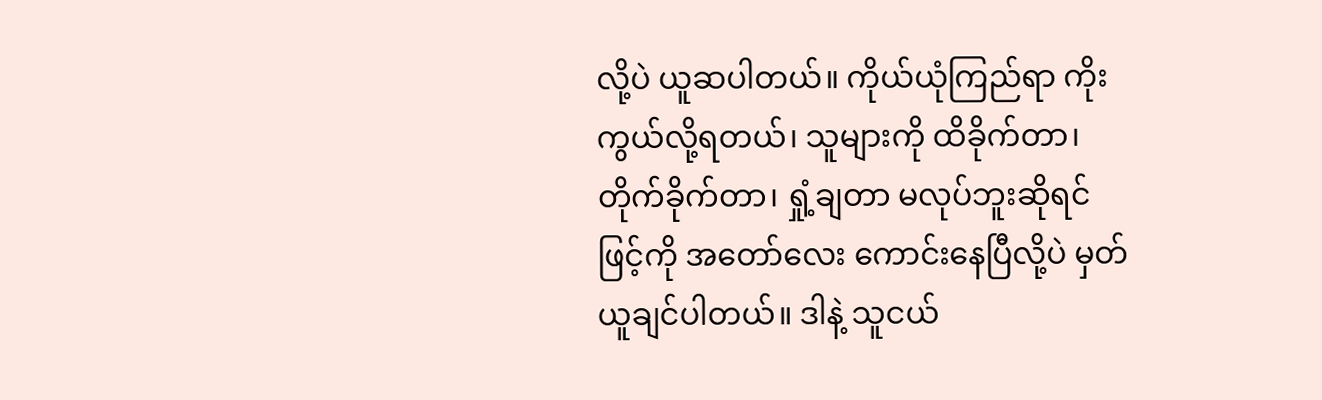လို့ပဲ ယူဆပါတယ်။ ကိုယ်ယုံကြည်ရာ ကိုးကွယ်လို့ရတယ်၊ သူများကို ထိခိုက်တာ၊ တိုက်ခိုက်တာ၊ ရှုံ့ချတာ မလုပ်ဘူးဆိုရင် ဖြင့်ကို အတော်လေး ကောင်းနေပြီလို့ပဲ မှတ်ယူချင်ပါတယ်။ ဒါနဲ့ သူငယ်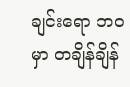ချင်းရော ဘဝ မှာ တချိန်ချိန်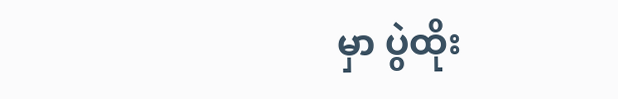မှာ ပွဲထိုး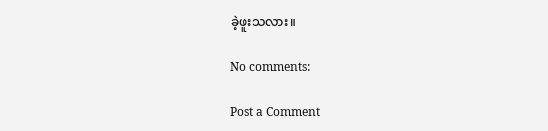ခဲ့ဖူးသလား။

No comments:

Post a Comment